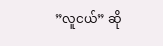”လူငယ်” ဆို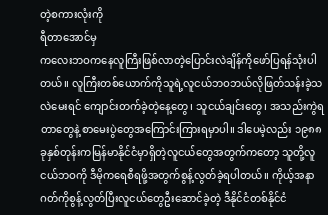တဲ့စကားလုံးကို
ရီတာအောင်မှ
ကလေးဘဝကနေလူကြီးဖြစ်လာတဲ့ပြောင်းလဲချိန်ကိုဖော်ပြရန်သုံးပါတယ်။ လူကြီးတစ်ယောက်ကိုသူရဲ့လူငယ်ဘဝဘယ်လိုဖြတ်သန်းခဲ့သလဲမေးရင် ကျောင်းတက်ခဲ့တဲ့နေ့တွေ၊ သူငယ်ချင်းတွေ၊ အသည်းကွဲရတာတွေနဲ့ စာမေးပွဲတွေအကြောင်းကြားရမှာပါ။ ဒါပေမဲ့လည်း ၁၉၈၈ ခုနှစ်တုန်းကမြန်မာနိုင်ငံမှာရှိတဲ့လူငယ်တွေအတွက်ကတော့ သူတို့လူငယ်ဘဝကို ဒီမိုကရေစီရဖို့အတွက်စွန့်လွတ်ခဲ့ရပါတယ်။ ကိုယ့်အနာဂတ်ကိုစွန့်လွတ်ပြီးလူငယ်တွေဦးဆောင်ခဲ့တဲ့ ဒီနိုင်ငံတစ်နိုင်ငံ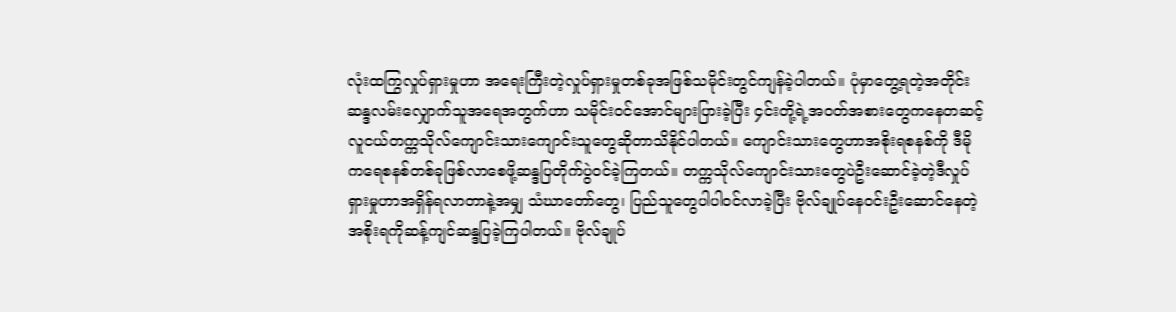လုံးထကြွလှုပ်ရှားမှုဟာ အရေးကြီးတဲ့လှုပ်ရှားမှုတစ်ခုအဖြစ်သမိုင်းတွင်ကျန်ခဲ့ပါတယ်။ ပုံမှာတွေ့ရတဲ့အတိုင်း ဆန္ဒလမ်းလျှောက်သူအရေအတွက်ဟာ သမိုင်းဝင်အောင်များပြားခဲ့ပြီး ၄င်းတို့ရဲ့အဝတ်အစားတွေကနေတဆင့် လူငယ်တက္ကသိုလ်ကျောင်းသားကျောင်းသူတွေဆိုတာသိနိုင်ပါတယ်။ ကျောင်းသားတွေဟာအစိုးရစနစ်ကို ဒီမိုကရေစနစ်တစ်ခုဖြစ်လာစေဖို့ဆန္ဒပြတိုက်ပွဲဝင်ခဲ့ကြတယ်။ တက္ကသိုလ်ကျောင်းသားတွေပဲဦးဆောင်ခဲ့တဲ့ဒီလှုပ်ရှားမှုဟာအရှိန်ရလာတာနဲ့အမျှ သံဃာတော်တွေ၊ ပြည်သူတွေပါပါဝင်လာခဲ့ပြီး ဗိုလ်ချုပ်နေဝင်းဦးဆောင်နေတဲ့အစိုးရကိုဆန့်ကျင်ဆန္ဒပြခဲ့ကြပါတယ်။ ဗိုလ်ချုပ်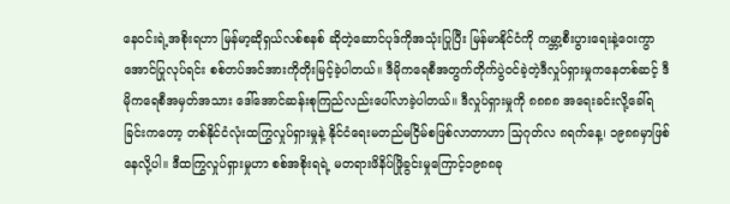နေဝင်းရဲ့အစိုးရဟာ မြန်မာ့ဆိုရှယ်လစ်စနစ် ဆိုတဲ့ဆောင်ပုဒ်ကိုအသုံးပြုပြီး မြန်မာနိုင်ငံကို ကမ္ဘာ့စီးပွားရေးနဲ့ဝေးကွာအောင်ပြုလုပ်ရင်း စစ်တပ်အင်အားကိုတိုးမြင့်ခဲ့ပါတယ်။ ဒီမိုကရေစီအတွက်တိုက်ပွဲဝင်ခဲ့တဲ့ဒီလှုပ်ရှားမှုကနေတစ်ဆင့် ဒီမိုကရေစီအမှတ်အသား ဒေါ်အောင်ဆန်းစုကြည်လည်းပေါ်လာခဲ့ပါတယ်။ ဒီလှုပ်ရှားမှုကို ၈၈၈၈ အရေးခင်းလို့ခေါ်ရခြင်းကတော့ တစ်နိုင်ငံလုံးထကြွလှုပ်ရှားမှုနဲ့ နိုင်ငံရေးမတည်မငြိမ်စဖြစ်လာတာဟာ သြဂုတ်လ ၈ရက်နေ့၊ ၁၉၈၈မှာဖြစ်နေလို့ပါ။ ဒီထကြွလှုပ်ရှားမှုဟာ စစ်အစိုးရရဲ့ မတရားဖိနိပ်ဖြိုခွင်းမှုကြောင့်၁၉၈၈ခု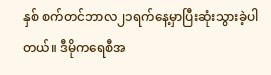နှစ် စက်တင်ဘာလ၂၁ရက်နေ့မှာပြီးဆုံးသွားခဲ့ပါတယ်။ ဒီမိုကရေစီအ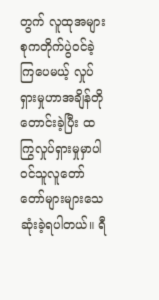တွက် လူထုအများစုကတိုက်ပွဲဝင်ခဲ့ကြပေမယ့် လှုပ်ရှားမှုဟာအချိန်တိုတောင်းခဲ့ပြီး ထကြွလှုပ်ရှားမှုမှာပါဝင်သူလူတော်တော်များများသေဆုံးခဲ့ရပါတယ်။ ရီ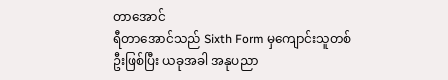တာအောင်
ရီတာအောင်သည် Sixth Form မှကျောင်းသူတစ်ဦးဖြစ်ပြီး ယခုအခါ အနုပညာ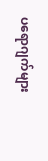ပရောဂျက်များ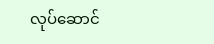လုပ်ဆောင်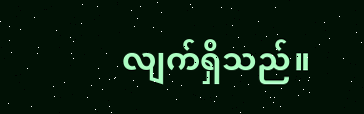လျက်ရှိသည်။